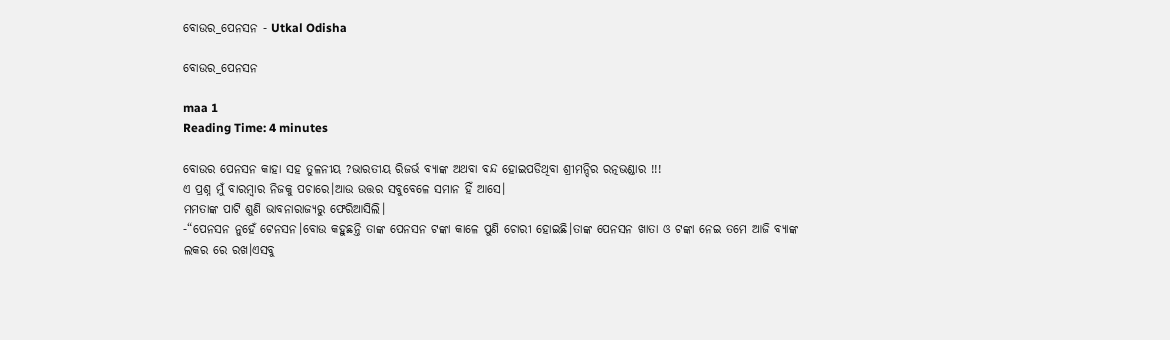ବୋଉର_ପେନସନ - Utkal Odisha

ବୋଉର_ପେନସନ

maa 1
Reading Time: 4 minutes

ବୋଉର ପେନସନ କାହା ସହ ତୁଳନୀୟ ?ଭାରତୀୟ ରିଜର୍ଭ ବ୍ୟାଙ୍କ ଅଥବା ବନ୍ଦ ହୋଇପଡିଥିବା ଶ୍ରୀମନ୍ଦିର ରତ୍ନଭଣ୍ଡାର !!!
ଏ ପ୍ରଶ୍ନ ମୁଁ ବାରମ୍ବାର ନିଜକୁ ପଚାରେ।ଆଉ ଉତ୍ତର ସବୁବେଳେ ସମାନ ହିଁ ଆସେ।
ମମତାଙ୍କ ପାଟି ଶୁଣି ଭାବନାରାଜ୍ୟରୁ ଫେରିଆସିଲି।
-“ପେନସନ ନୁହେଁ ଟେନସନ।ବୋଉ କହୁଛନ୍ତି ତାଙ୍କ ପେନସନ ଟଙ୍କା କାଳେ ପୁଣି ଚୋରୀ ହୋଇଛି।ତାଙ୍କ ପେନସନ ଖାତା ଓ ଟଙ୍କା ନେଇ ତମେ ଆଜି ବ୍ୟାଙ୍କ ଲକର ରେ ରଖ।ଏସବୁ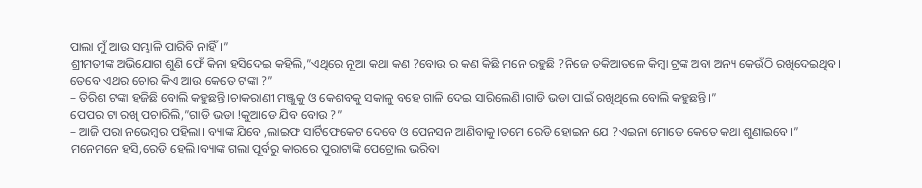ପାଲା ମୁଁ ଆଉ ସମ୍ଭାଳି ପାରିବି ନାହିଁ।”
ଶ୍ରୀମତୀଙ୍କ ଅଭିଯୋଗ ଶୁଣି ଫେଁ କିନା ହସିଦେଇ କହିଲି,”ଏଥିରେ ନୂଆ କଥା କଣ ?ବୋଉ ର କଣ କିଛି ମନେ ରହୁଛି ?ନିଜେ ତକିଆତଳେ କିମ୍ବା ଟ୍ରଙ୍କ ଅବା ଅନ୍ୟ କେଉଁଠି ରଖିଦେଇଥିବ। ତେବେ ଏଥର ଚୋର କିଏ ଆଉ କେତେ ଟଙ୍କା ?”
– ତିରିଶ ଟଙ୍କା ହଜିଛି ବୋଲି କହୁଛନ୍ତି।ଚାକରାଣୀ ମଞ୍ଜୁକୁ ଓ କେଶବକୁ ସକାଳୁ ବହେ ଗାଳି ଦେଇ ସାରିଲେଣି।ଗାଡି ଭଡା ପାଇଁ ରଖିଥିଲେ ବୋଲି କହୁଛନ୍ତି।”
ପେପର ଟା ରଖି ପଚାରିଲି,”ଗାଡି ଭଡା !କୁଆଡେ ଯିବ ବୋଉ ?”
– ଆଜି ପରା ନଭେମ୍ବର ପହିଲା। ବ୍ୟାଙ୍କ ଯିବେ ,ଲାଇଫ ସାର୍ଟିଫେକେଟ ଦେବେ ଓ ପେନସନ ଆଣିବାକୁ।ତମେ ରେଡି ହୋଇନ ଯେ ?ଏଇନା ମୋତେ କେତେ କଥା ଶୁଣାଇବେ।”
ମନେମନେ ହସି,ରେଡି ହେଲି।ବ୍ୟାଙ୍କ ଗଲା ପୂର୍ବରୁ କାରରେ ପୁରାଟାଙ୍କି ପେଟ୍ରୋଲ ଭରିବା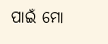ପାଇଁ ମୋ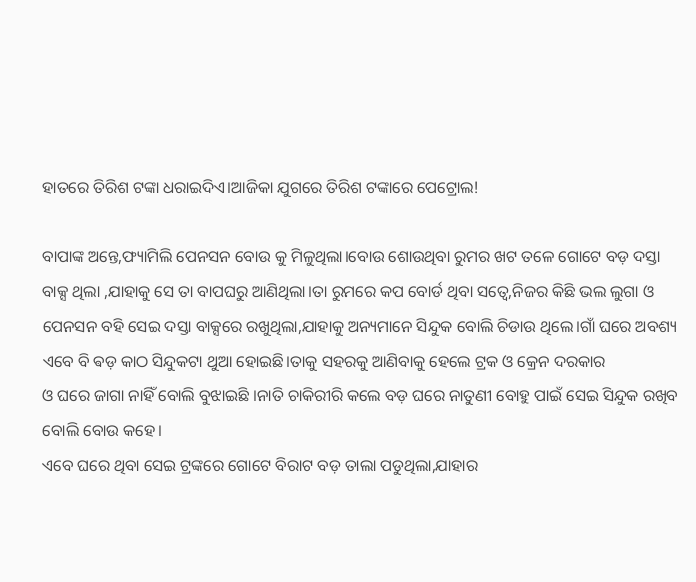ହାତରେ ତିରିଶ ଟଙ୍କା ଧରାଇଦିଏ।ଆଜିକା ଯୁଗରେ ତିରିଶ ଟଙ୍କାରେ ପେଟ୍ରୋଲ!

ବାପାଙ୍କ ଅନ୍ତେ,ଫ୍ୟାମିଲି ପେନସନ ବୋଉ କୁ ମିଳୁଥିଲା।ବୋଉ ଶୋଉଥିବା ରୁମର ଖଟ ତଳେ ଗୋଟେ ବଡ଼ ଦସ୍ତା ବାକ୍ସ ଥିଲା ,ଯାହାକୁ ସେ ତା ବାପଘରୁ ଆଣିଥିଲା।ତା ରୁମରେ କପ ବୋର୍ଡ ଥିବା ସତ୍ୱେ,ନିଜର କିଛି ଭଲ ଲୁଗା ଓ ପେନସନ ବହି ସେଇ ଦସ୍ତା ବାକ୍ସରେ ରଖୁଥିଲା,ଯାହାକୁ ଅନ୍ୟମାନେ ସିନ୍ଦୁକ ବୋଲି ଚିଡାଉ ଥିଲେ।ଗାଁ ଘରେ ଅବଶ୍ୟ ଏବେ ବି ଵଡ଼ କାଠ ସିନ୍ଦୁକଟା ଥୁଆ ହୋଇଛି।ତାକୁ ସହରକୁ ଆଣିବାକୁ ହେଲେ ଟ୍ରକ ଓ କ୍ରେନ ଦରକାର
ଓ ଘରେ ଜାଗା ନାହିଁ ବୋଲି ବୁଝାଇଛି ।ନାତି ଚାକିରୀରି କଲେ ବଡ଼ ଘରେ ନାତୁଣୀ ବୋହୁ ପାଇଁ ସେଇ ସିନ୍ଦୁକ ରଖିବ ବୋଲି ବୋଉ କହେ।
ଏବେ ଘରେ ଥିବା ସେଇ ଟ୍ରଙ୍କରେ ଗୋଟେ ବିରାଟ ବଡ଼ ତାଲା ପଡୁଥିଲା,ଯାହାର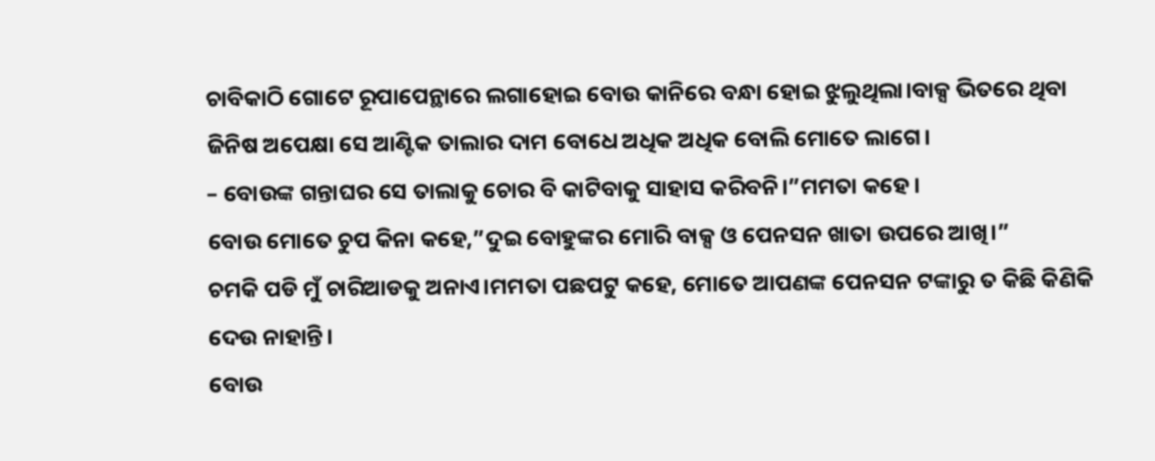ଚାବିକାଠି ଗୋଟେ ରୂପାପେନ୍ଥାରେ ଲଗାହୋଇ ବୋଉ କାନିରେ ବନ୍ଧା ହୋଇ ଝୁଲୁଥିଲା।ବାକ୍ସ ଭିତରେ ଥିବା ଜିନିଷ ଅପେକ୍ଷା ସେ ଆଣ୍ଟିକ ତାଲାର ଦାମ ବୋଧେ ଅଧିକ ଅଧିକ ବୋଲି ମୋତେ ଲାଗେ।
– ବୋଉଙ୍କ ଗନ୍ତାଘର ସେ ତାଲାକୁ ଚୋର ବି କାଟିବାକୁ ସାହାସ କରିବନି।”ମମତା କହେ।
ବୋଉ ମୋତେ ଚୁପ କିନା କହେ,”ଦୁଇ ବୋହୁଙ୍କର ମୋରି ବାକ୍ସ ଓ ପେନସନ ଖାତା ଉପରେ ଆଖି।”
ଚମକି ପଡି ମୁଁ ଚାରିଆଡକୁ ଅନାଏ।ମମତା ପଛପଟୁ କହେ, ମୋତେ ଆପଣଙ୍କ ପେନସନ ଟଙ୍କାରୁ ତ କିଛି କିଣିକି ଦେଉ ନାହାନ୍ତି।
ବୋଉ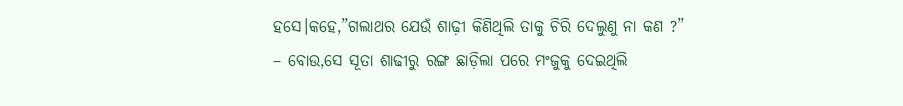ହସେ।କହେ,”ଗଲାଥର ଯେଉଁ ଶାଢ଼ୀ କିଣିଥିଲି ତାକୁ ଚିରି ଦେଲୁଣୁ ନା କଣ ?”
– ବୋଉ,ସେ ସୂତା ଶାଢୀରୁ ରଙ୍ଗ ଛାଡ଼ିଲା ପରେ ମଂଜୁକୁ ଦେଇଥିଲି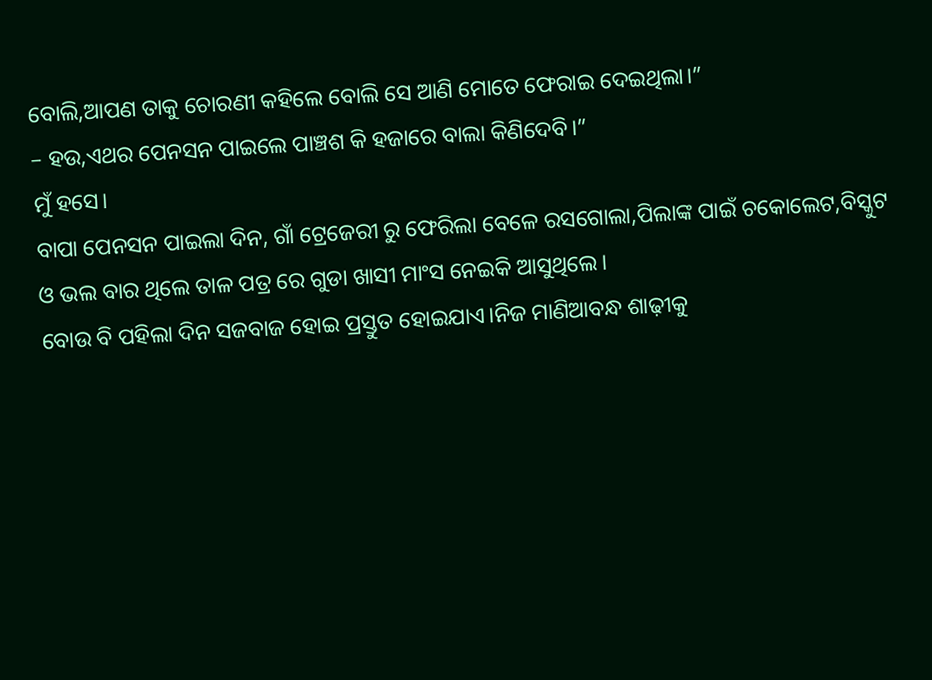ବୋଲି,ଆପଣ ତାକୁ ଚୋରଣୀ କହିଲେ ବୋଲି ସେ ଆଣି ମୋତେ ଫେରାଇ ଦେଇଥିଲା।”
– ହଉ,ଏଥର ପେନସନ ପାଇଲେ ପାଞ୍ଚଶ କି ହଜାରେ ବାଲା କିଣିଦେବି।”
ମୁଁ ହସେ।
ବାପା ପେନସନ ପାଇଲା ଦିନ, ଗାଁ ଟ୍ରେଜେରୀ ରୁ ଫେରିଲା ବେଳେ ରସଗୋଲା,ପିଲାଙ୍କ ପାଇଁ ଚକୋଲେଟ,ବିସ୍କୁଟ ଓ ଭଲ ବାର ଥିଲେ ତାଳ ପତ୍ର ରେ ଗୁଡା ଖାସୀ ମାଂସ ନେଇକି ଆସୁଥିଲେ।
ବୋଉ ବି ପହିଲା ଦିନ ସଜବାଜ ହୋଇ ପ୍ରସ୍ତୁତ ହୋଇଯାଏ।ନିଜ ମାଣିଆବନ୍ଧ ଶାଢ଼ୀକୁ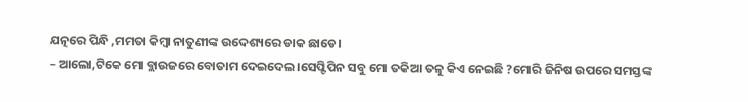ଯତ୍ନରେ ପିନ୍ଧି ,ମମତା କିମ୍ବା ନାତୁଣୀଙ୍କ ଉଦ୍ଦେଶ୍ୟରେ ଡାକ ଛାଡେ।
– ଆଲୋ,ଟିକେ ମୋ ବ୍ଲାଉଜରେ ବୋତାମ ଦେଇଦେଲ।ସେପ୍ଟିପିନ ସବୁ ମୋ ତକିଆ ତଳୁ କିଏ ନେଇଛି ?ମୋରି ଜିନିଷ ଉପରେ ସମସ୍ତଙ୍କ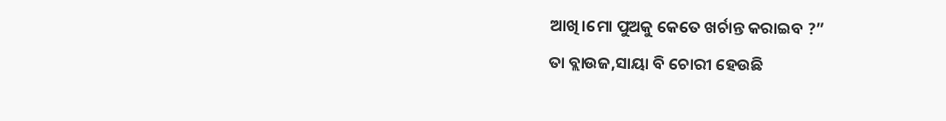ଆଖି।ମୋ ପୁଅକୁ କେତେ ଖର୍ଚାନ୍ତ କରାଇବ ?”
ତା ବ୍ଲାଉଜ,ସାୟା ବି ଚୋରୀ ହେଉଛି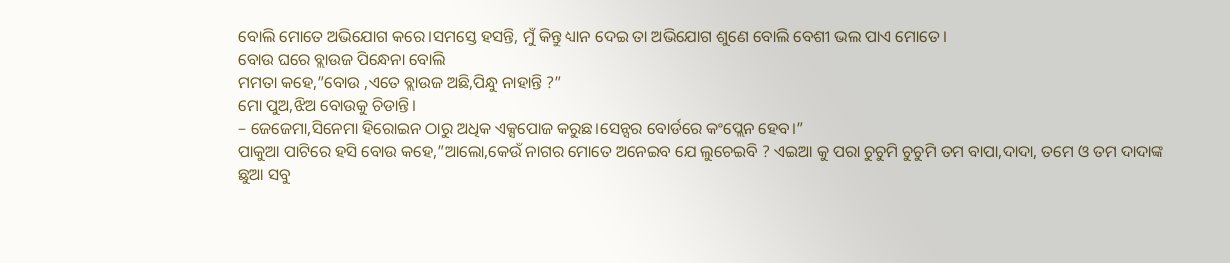ବୋଲି ମୋତେ ଅଭିଯୋଗ କରେ।ସମସ୍ତେ ହସନ୍ତି, ମୁଁ କିନ୍ତୁ ଧ୍ୟାନ ଦେଇ ତା ଅଭିଯୋଗ ଶୁଣେ ବୋଲି ବେଶୀ ଭଲ ପାଏ ମୋତେ।
ବୋଉ ଘରେ ବ୍ଲାଉଜ ପିନ୍ଧେନା ବୋଲି
ମମତା କହେ,”ବୋଉ ,ଏତେ ବ୍ଲାଉଜ ଅଛି,ପିନ୍ଧୁ ନାହାନ୍ତି ?”
ମୋ ପୁଅ,ଝିଅ ବୋଉକୁ ଚିଡାନ୍ତି।
– ଜେଜେମା,ସିନେମା ହିରୋଇନ ଠାରୁ ଅଧିକ ଏକ୍ସପୋଜ କରୁଛ।ସେନ୍ସର ବୋର୍ଡରେ କଂପ୍ଲେନ ହେବ।”
ପାକୁଆ ପାଟିରେ ହସି ବୋଉ କହେ,”ଆଲୋ,କେଉଁ ନାଗର ମୋତେ ଅନେଇବ ଯେ ଲୁଚେଇବି ? ଏଇଆ କୁ ପରା ଚୁଚୁମି ଚୁଚୁମି ତମ ବାପା,ଦାଦା, ତମେ ଓ ତମ ଦାଦାଙ୍କ ଛୁଆ ସବୁ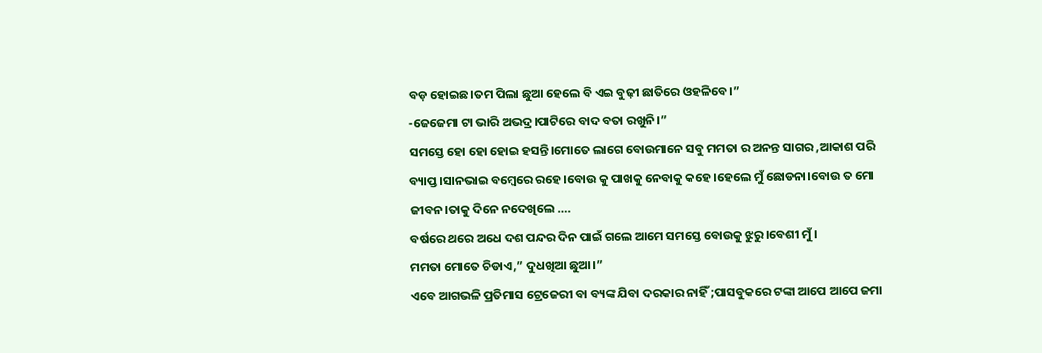ବଡ଼ ହୋଇଛ।ତମ ପିଲା ଛୁଆ ହେଲେ ବି ଏଇ ବୁଢ଼ୀ ଛାତିରେ ଓହଳିବେ।”
-ଜେଜେମା ଟା ଭାରି ଅଭଦ୍ର।ପାଟିରେ ବାଦ ବତା ରଖୁନି।”
ସମସ୍ତେ ହୋ ହୋ ହୋଇ ହସନ୍ତି।ମୋତେ ଲାଗେ ବୋଉମାନେ ସବୁ ମମତା ର ଅନନ୍ତ ସାଗର ,ଆକାଶ ପରି ବ୍ୟାପ୍ତ।ସାନଭାଇ ବମ୍ବେରେ ରହେ।ବୋଉ କୁ ପାଖକୁ ନେବାକୁ କହେ।ହେଲେ ମୁଁ ଛୋଡନା।ବୋଉ ତ ମୋ ଜୀବନ।ତାକୁ ଦିନେ ନଦେଖିଲେ ….
ବର୍ଷରେ ଥରେ ଅଧେ ଦଶ ପନ୍ଦର ଦିନ ପାଇଁ ଗଲେ ଆମେ ସମସ୍ତେ ବୋଉକୁ ଝୁରୁ।ବେଶୀ ମୁଁ।
ମମତା ମୋତେ ଚିଡାଏ,” ଦୁଧଖିଆ ଛୁଆ।”
ଏବେ ଆଗଭଳି ପ୍ରତିମାସ ଟ୍ରେଜେରୀ ବା ବ୍ୟଙ୍କ ଯିବା ଦରକାର ନାହିଁ ;ପାସବୁକରେ ଟଙ୍କା ଆପେ ଆପେ ଜମା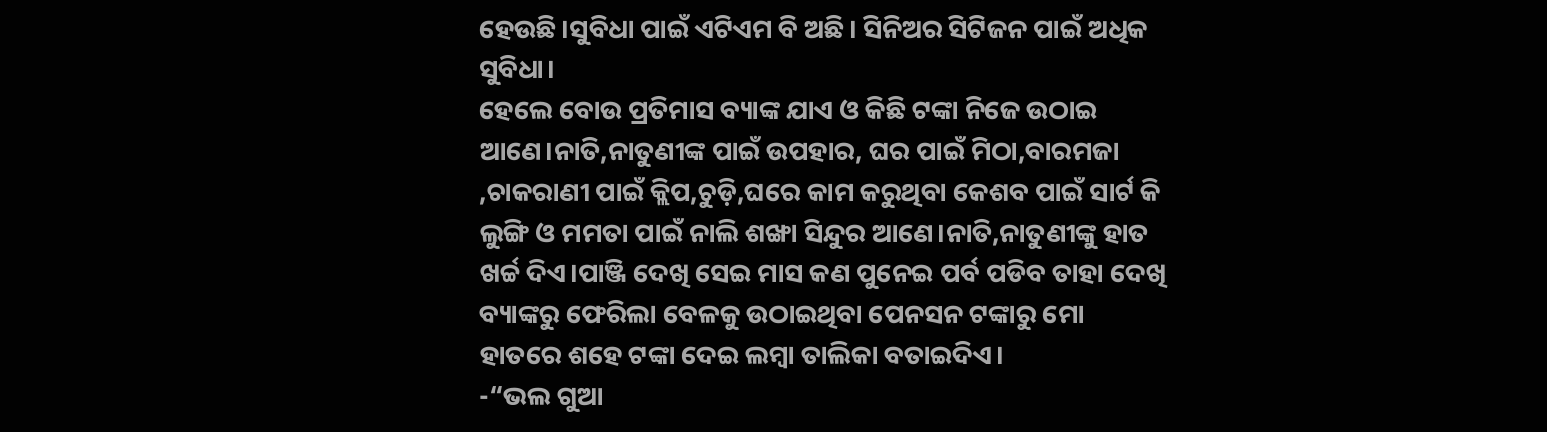ହେଉଛି।ସୁବିଧା ପାଇଁ ଏଟିଏମ ବି ଅଛି। ସିନିଅର ସିଟିଜନ ପାଇଁ ଅଧିକ ସୁବିଧା।
ହେଲେ ବୋଉ ପ୍ରତିମାସ ବ୍ୟାଙ୍କ ଯାଏ ଓ କିଛି ଟଙ୍କା ନିଜେ ଉଠାଇ ଆଣେ।ନାତି,ନାତୁଣୀଙ୍କ ପାଇଁ ଉପହାର, ଘର ପାଇଁ ମିଠା,ବାରମଜା ,ଚାକରାଣୀ ପାଇଁ କ୍ଲିପ,ଚୁଡ଼ି,ଘରେ କାମ କରୁଥିବା କେଶବ ପାଇଁ ସାର୍ଟ କି ଲୁଙ୍ଗି ଓ ମମତା ପାଇଁ ନାଲି ଶଙ୍ଖା ସିନ୍ଦୁର ଆଣେ।ନାତି,ନାତୁଣୀଙ୍କୁ ହାତ ଖର୍ଚ୍ଚ ଦିଏ।ପାଞ୍ଜି ଦେଖି ସେଇ ମାସ କଣ ପୁନେଇ ପର୍ବ ପଡିବ ତାହା ଦେଖି ବ୍ୟାଙ୍କରୁ ଫେରିଲା ବେଳକୁ ଉଠାଇଥିବା ପେନସନ ଟଙ୍କାରୁ ମୋ ହାତରେ ଶହେ ଟଙ୍କା ଦେଇ ଲମ୍ବା ତାଲିକା ବତାଇଦିଏ।
-“ଭଲ ଗୁଆ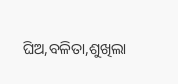ଘିଅ,ବଳିତା,ଶୁଖିଲା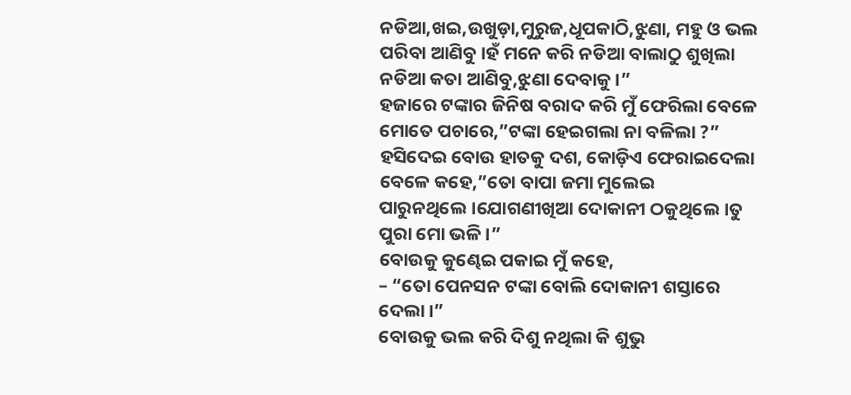ନଡିଆ,ଖଇ,ଉଖୁଡ଼ା,ମୁରୁଜ,ଧୂପକାଠି,ଝୁଣା, ମହୁ ଓ ଭଲ ପରିବା ଆଣିବୁ।ହଁ ମନେ କରି ନଡିଆ ବାଲାଠୁ ଶୁଖିଲା ନଡିଆ କତା ଆଣିବୁ,ଝୁଣା ଦେବାକୁ।”
ହଜାରେ ଟଙ୍କାର ଜିନିଷ ବରାଦ କରି ମୁଁ ଫେରିଲା ବେଳେ ମୋତେ ପଚାରେ,”ଟଙ୍କା ହେଇଗଲା ନା ବଳିଲା ?”
ହସିଦେଇ ବୋଉ ହାତକୁ ଦଶ, କୋଡ଼ିଏ ଫେରାଇଦେଲା ବେଳେ କହେ,”ତୋ ବାପା ଜମା ମୁଲେଇ ପାରୁନଥିଲେ।ଯୋଗଣୀଖିଆ ଦୋକାନୀ ଠକୁଥିଲେ।ତୁ ପୁରା ମୋ ଭଳି।”
ବୋଉକୁ କୁଣ୍ଢେଇ ପକାଇ ମୁଁ କହେ,
– “ତୋ ପେନସନ ଟଙ୍କା ବୋଲି ଦୋକାନୀ ଶସ୍ତାରେ ଦେଲା।”
ବୋଉକୁ ଭଲ କରି ଦିଶୁ ନଥିଲା କି ଶୁଭୁ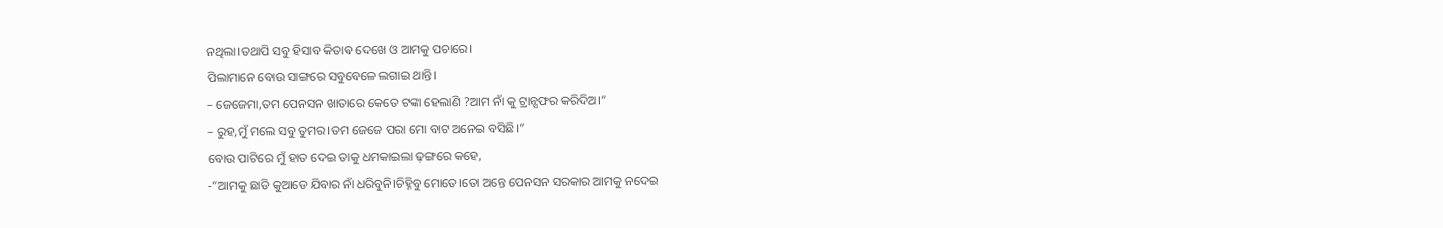ନଥିଲା।ତଥାପି ସବୁ ହିସାବ କିତାଵ ଦେଖେ ଓ ଆମକୁ ପଚାରେ।
ପିଲାମାନେ ବୋଉ ସାଙ୍ଗରେ ସବୁବେଳେ ଲଗାଇ ଥାନ୍ତି।
– ଜେଜେମା,ତମ ପେନସନ ଖାତାରେ କେତେ ଟଙ୍କା ହେଲାଣି ?ଆମ ନାଁ କୁ ଟ୍ରାନ୍ସଫର କରିଦିଅ।”
– ରୁହ,ମୁଁ ମଲେ ସବୁ ତୁମର।ତମ ଜେଜେ ପରା ମୋ ବାଟ ଅନେଇ ବସିଛି।”
ବୋଉ ପାଟିରେ ମୁଁ ହାତ ଦେଇ ତାକୁ ଧମକାଇଲା ଢ଼ଙ୍ଗରେ କହେ,
-“ଆମକୁ ଛାଡି କୁଆଡେ ଯିବାର ନାଁ ଧରିବୁନି।ଚିହ୍ନିବୁ ମୋତେ।ତୋ ଅନ୍ତେ ପେନସନ ସରକାର ଆମକୁ ନଦେଇ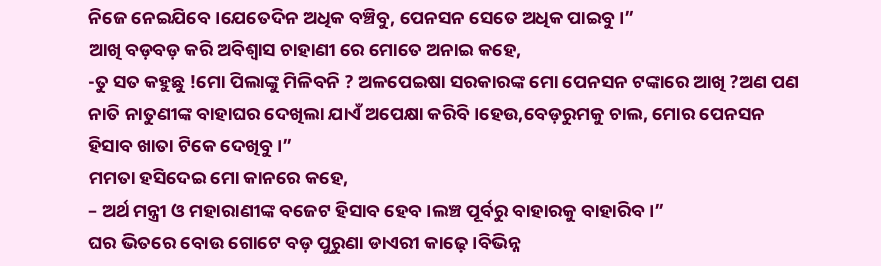ନିଜେ ନେଇଯିବେ।ଯେତେଦିନ ଅଧିକ ବଞ୍ଚିବୁ, ପେନସନ ସେତେ ଅଧିକ ପାଇବୁ।”
ଆଖି ବଡ଼ବଡ଼ କରି ଅବିଶ୍ବାସ ଚାହାଣୀ ରେ ମୋତେ ଅନାଇ କହେ,
-ତୁ ସତ କହୁଛୁ !ମୋ ପିଲାଙ୍କୁ ମିଳିବନି ? ଅଳପେଇଷା ସରକାରଙ୍କ ମୋ ପେନସନ ଟଙ୍କାରେ ଆଖି ?ଅଣ ପଣ ନାତି ନାତୁଣୀଙ୍କ ବାହାଘର ଦେଖିଲା ଯାଏଁ ଅପେକ୍ଷା କରିବି।ହେଉ,ବେଡ଼ରୁମକୁ ଚାଲ, ମୋର ପେନସନ ହିସାବ ଖାତା ଟିକେ ଦେଖିବୁ।”
ମମତା ହସିଦେଇ ମୋ କାନରେ କହେ,
– ଅର୍ଥ ମନ୍ତ୍ରୀ ଓ ମହାରାଣୀଙ୍କ ବଜେଟ ହିସାବ ହେବ।ଲଞ୍ଚ ପୂର୍ବରୁ ବାହାରକୁ ବାହାରିବ।”
ଘର ଭିତରେ ବୋଉ ଗୋଟେ ବଡ଼ ପୁରୁଣା ଡାଏରୀ କାଢ଼େ।ବିଭିନ୍ନ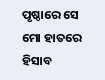ପୃଷ୍ଠାରେ ସେ ମୋ ହାତରେ ହିସାବ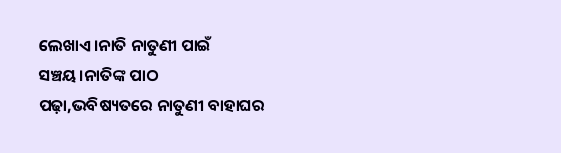ଲେଖାଏ।ନାତି ନାତୁଣୀ ପାଇଁ ସଞ୍ଚୟ।ନାତିଙ୍କ ପାଠ ପଢ଼ା,ଭବିଷ୍ୟତରେ ନାତୁଣୀ ବାହାଘର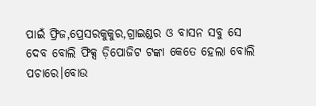ପାଇଁ ଫ୍ରିଜ,ପ୍ରେସରକୁକୁର,ଗ୍ରାଇଣ୍ଡର ଓ ବାସନ ସବୁ ସେ ଦେବ ବୋଲି ଫିକ୍ସ ଡ଼ିପୋଜିଟ ଟଙ୍କା କେତେ ହେଲା ବୋଲି ପଚାରେ।ବୋଉ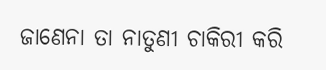ଜାଣେନା ତା ନାତୁଣୀ ଚାକିରୀ କରି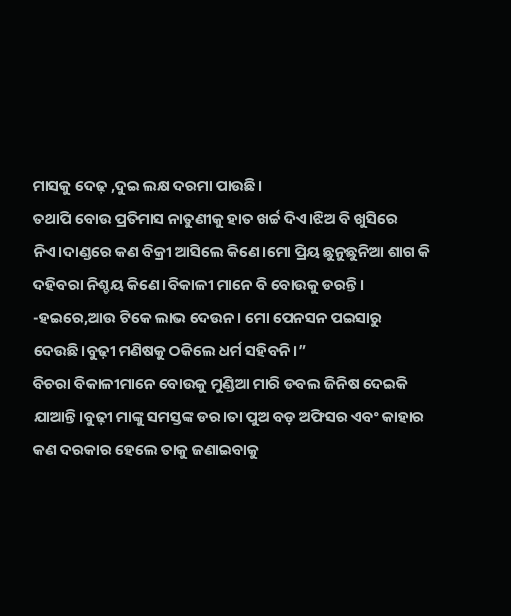ମାସକୁ ଦେଢ଼ ,ଦୁଇ ଲକ୍ଷ ଦରମା ପାଉଛି।
ତଥାପି ବୋଉ ପ୍ରତିମାସ ନାତୁଣୀକୁ ହାତ ଖର୍ଚ୍ଚ ଦିଏ।ଝିଅ ବି ଖୁସିରେ ନିଏ।ଦାଣ୍ଡରେ କଣ ବିକ୍ରୀ ଆସିଲେ କିଣେ।ମୋ ପ୍ରିୟ ଛୁନୁଛୁନିଆ ଶାଗ କି ଦହିବରା ନିଶ୍ଚୟ କିଣେ।ବିକାଳୀ ମାନେ ବି ବୋଉକୁ ଡରନ୍ତି।
-ହଇରେ,ଆଉ ଟିକେ ଲାଭ ଦେଉନ। ମୋ ପେନସନ ପଇସାରୁ ଦେଉଛି।ବୁଢ଼ୀ ମଣିଷକୁ ଠକିଲେ ଧର୍ମ ସହିବନି।”
ବିଚରା ବିକାଳୀମାନେ ବୋଉକୁ ମୁଣ୍ଡିଆ ମାରି ଡବଲ ଜିନିଷ ଦେଇକି ଯାଆନ୍ତି।ବୁଢ଼ୀ ମାଙ୍କୁ ସମସ୍ତଙ୍କ ଡର।ତା ପୁଅ ବଡ଼ ଅଫିସର ଏବଂ କାହାର କଣ ଦରକାର ହେଲେ ତାକୁ ଜଣାଇବାକୁ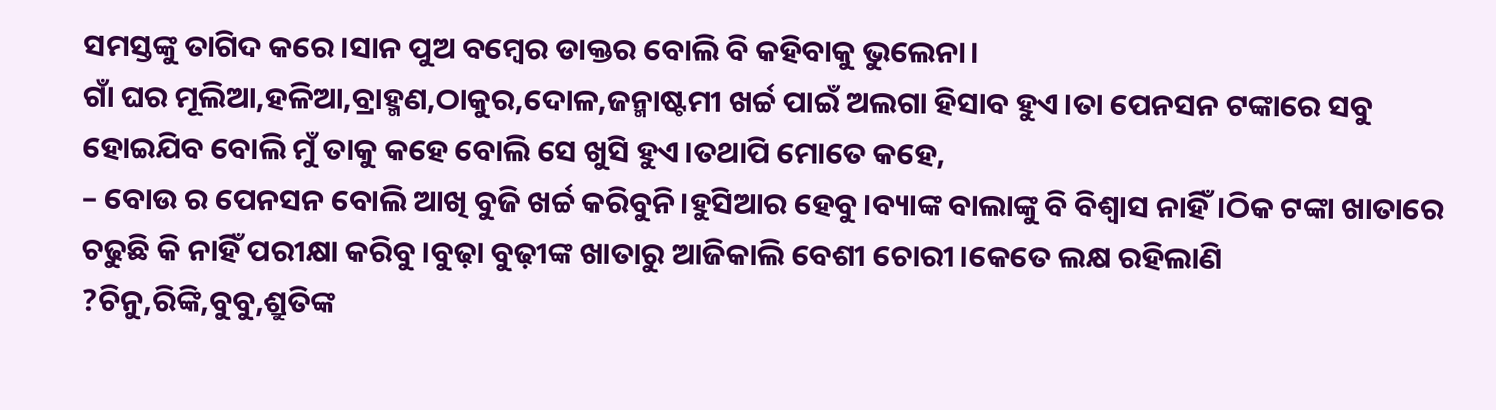ସମସ୍ତଙ୍କୁ ତାଗିଦ କରେ।ସାନ ପୁଅ ବମ୍ବେର ଡାକ୍ତର ବୋଲି ବି କହିବାକୁ ଭୁଲେନା।
ଗାଁ ଘର ମୂଲିଆ,ହଳିଆ,ବ୍ରାହ୍ମଣ,ଠାକୁର,ଦୋଳ,ଜନ୍ମାଷ୍ଟମୀ ଖର୍ଚ୍ଚ ପାଇଁ ଅଲଗା ହିସାବ ହୁଏ।ତା ପେନସନ ଟଙ୍କାରେ ସବୁ ହୋଇଯିବ ବୋଲି ମୁଁ ତାକୁ କହେ ବୋଲି ସେ ଖୁସି ହୁଏ।ତଥାପି ମୋତେ କହେ,
– ବୋଉ ର ପେନସନ ବୋଲି ଆଖି ବୁଜି ଖର୍ଚ୍ଚ କରିବୁନି।ହୁସିଆର ହେବୁ।ବ୍ୟାଙ୍କ ବାଲାଙ୍କୁ ବି ବିଶ୍ବାସ ନାହିଁ।ଠିକ ଟଙ୍କା ଖାତାରେ ଚଢୁଛି କି ନାହିଁ ପରୀକ୍ଷା କରିବୁ।ବୁଢ଼ା ବୁଢ଼ୀଙ୍କ ଖାତାରୁ ଆଜିକାଲି ବେଶୀ ଚୋରୀ।କେତେ ଲକ୍ଷ ରହିଲାଣି ?ଚିନୁ,ରିଙ୍କି,ବୁବୁ,ଶ୍ରୁତିଙ୍କ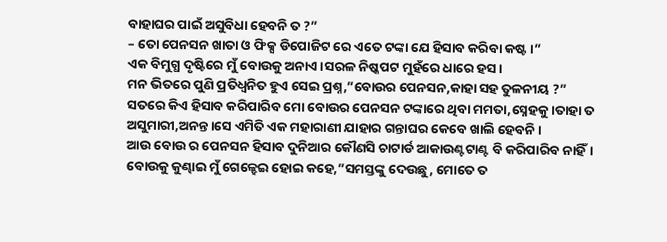ବାହାଘର ପାଇଁ ଅସୁବିଧା ହେବନି ତ ?”
– ତୋ ପେନସନ ଖାତା ଓ ଫିକ୍ସ ଡିପୋଜିଟ ରେ ଏତେ ଟଙ୍କା ଯେ ହିସାବ କରିବା କଷ୍ଟ।”
ଏକ ବିମୁଗ୍ଧ ଦୃଷ୍ଟିରେ ମୁଁ ବୋଉକୁ ଅନାଏ।ସରଳ ନିଷ୍କପଟ ମୁହଁରେ ଧାରେ ହସ।
ମନ ଭିତରେ ପୁଣି ପ୍ରତିଧ୍ବନିତ ହୁଏ ସେଇ ପ୍ରଶ୍ନ,”ବୋଉର ପେନସନ,କାହା ସହ ତୁଳନୀୟ ?”
ସତରେ କିଏ ହିସାବ କରିପାରିବ ମୋ ବୋଉର ପେନସନ ଟଙ୍କାରେ ଥିବା ମମତା,ସ୍ନେହକୁ।ତାହା ତ ଅସୁମାରୀ,ଅନନ୍ତ।ସେ ଏମିତି ଏକ ମହାରାଣୀ ଯାହାର ଗନ୍ତାଘର କେବେ ଖାଲି ହେବନି।
ଆଉ ବୋଉ ର ପେନସନ ହିସାବ ଦୁନିଆର କୌଣସି ଚାଟାର୍ଡ ଆକାଉଣ୍ଟଟାଣ୍ଟ ବି କରିପାରିବ ନାହିଁ।
ବୋଉକୁ କୁଣ୍ଢାଇ ମୁଁ ଗେଳ୍ହେଇ ହୋଇ କହେ,”ସମସ୍ତଙ୍କୁ ଦେଉଛୁ, ମୋତେ ତ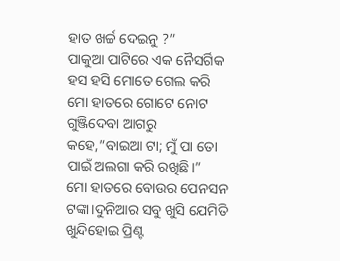ହାତ ଖର୍ଚ୍ଚ ଦେଇନୁ ?”
ପାକୁଆ ପାଟିରେ ଏକ ନୈସର୍ଗିକ ହସ ହସି ମୋତେ ଗେଲ କରି ମୋ ହାତରେ ଗୋଟେ ନୋଟ ଗୁଞ୍ଜିଦେବା ଆଗରୁ କହେ,”ବାଇଆ ଟା; ମୁଁ ପା ତୋ ପାଇଁ ଅଲଗା କରି ରଖିଛି।”
ମୋ ହାତରେ ବୋଉର ପେନସନ ଟଙ୍କା।ଦୁନିଆର ସବୁ ଖୁସି ଯେମିତି ଖୁନ୍ଦିହୋଇ ପ୍ରିଣ୍ଟ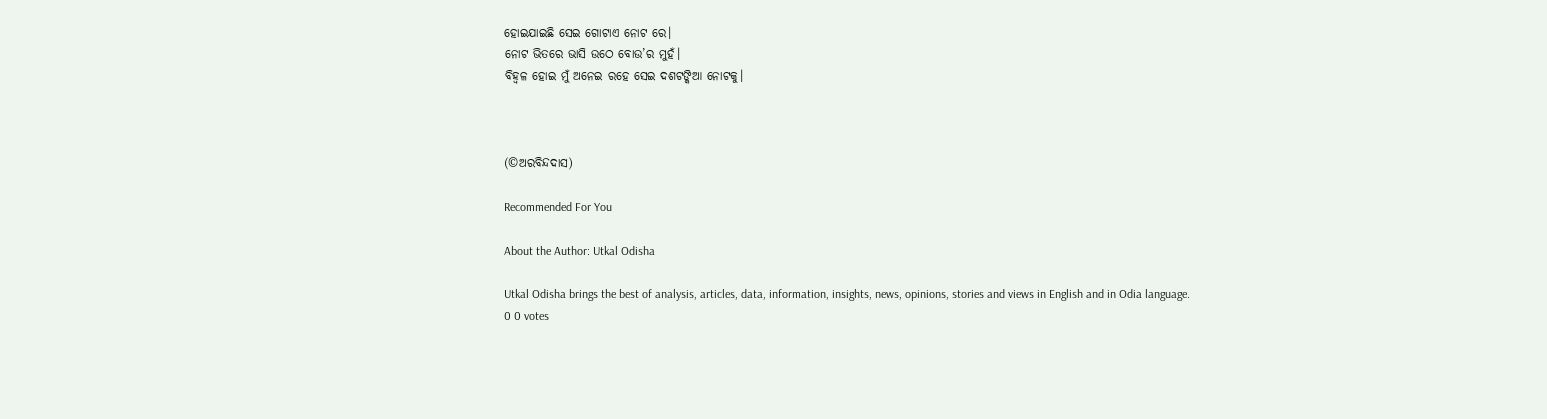ହୋଇଯାଇଛି ସେଇ ଗୋଟାଏ ନୋଟ ରେ।
ନୋଟ ଭିତରେ ଭାସି ଉଠେ ବୋଉ’ର ମୁହଁ।
ବିହ୍ଵଳ ହୋଇ ମୁଁ ଅନେଇ ରହେ ସେଇ ଦଶଟଙ୍କିଆ ନୋଟକୁ।



(©ଅରବିନ୍ଦଦାସ)

Recommended For You

About the Author: Utkal Odisha

Utkal Odisha brings the best of analysis, articles, data, information, insights, news, opinions, stories and views in English and in Odia language.
0 0 votes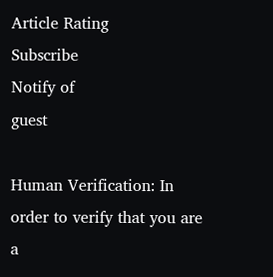Article Rating
Subscribe
Notify of
guest

Human Verification: In order to verify that you are a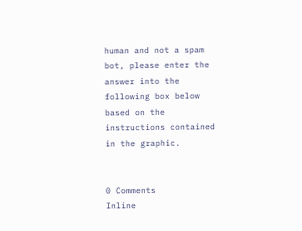human and not a spam bot, please enter the answer into the following box below based on the instructions contained in the graphic.


0 Comments
Inline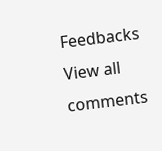Feedbacks
View all comments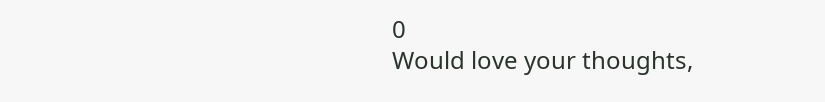0
Would love your thoughts,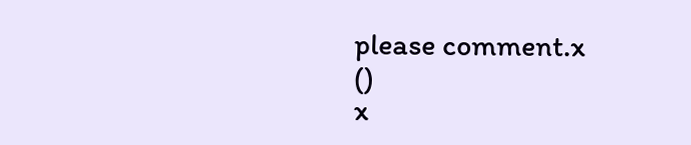please comment.x
()
x